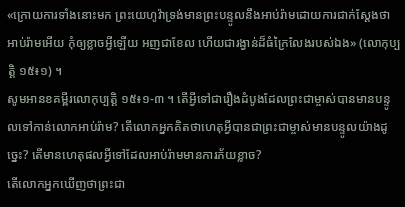«ក្រោយការទាំងនោះមក ព្រះយេហូវ៉ាទ្រង់មានព្រះបន្ទូលនឹងអាប់រ៉ាមដោយការជាក់ស្តែងថា អាប់រ៉ាមអើយ កុំឲ្យខ្លាចអ្វីឡើយ អញជាខែល ហើយជារង្វាន់ដ៏ធំក្រៃលែងរបស់ឯង» (លោកុប្បត្ដិ ១៥៖១) ។
សូមអានខគម្ពីរលោកុប្បត្ដិ ១៥៖១-៣ ។ តើអ្វីទៅជារឿងដំបូងដែលព្រះជាម្ចាស់បានមានបន្ទូលទៅកាន់លោកអាប់រ៉ាម? តើលោកអ្នកគិតថាហេតុអ្វីបានជាព្រះជាម្ចាស់មានបន្ទូលយ៉ាងដូច្នេះ? តើមានហេតុផលអ្វីទៅដែលអាប់រ៉ាមមានការភ័យខ្លាច?
តើលោកអ្នកឃើញថាព្រះជា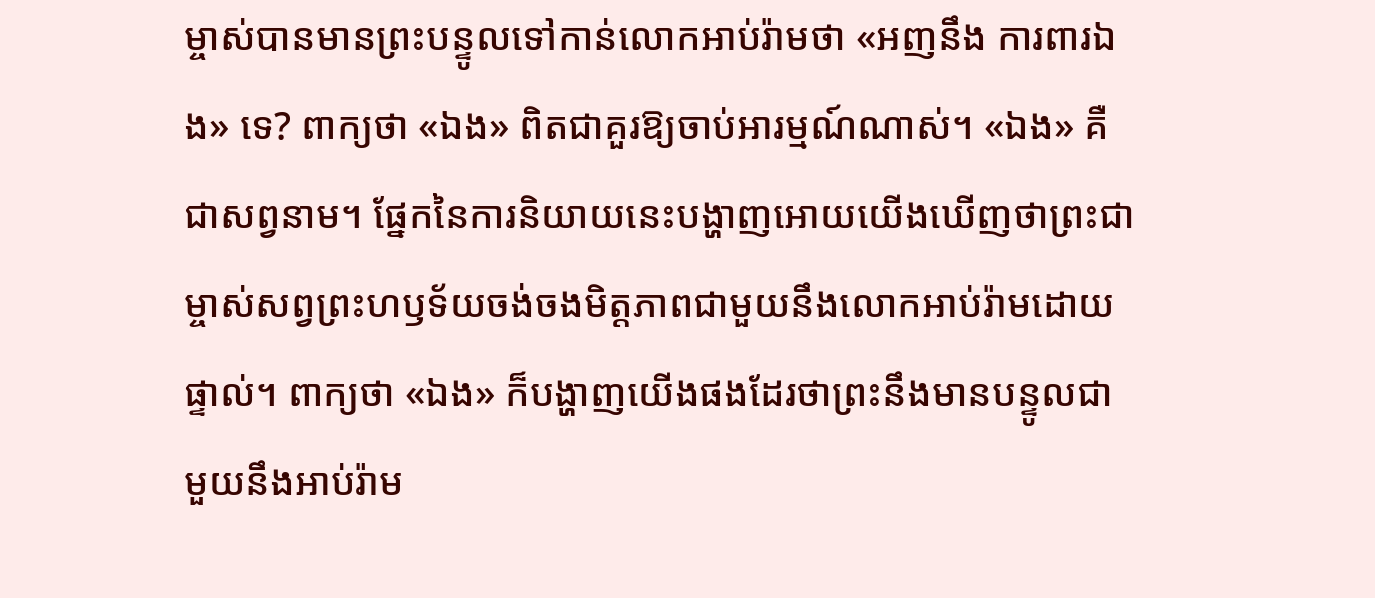ម្ចាស់បានមានព្រះបន្ទូលទៅកាន់លោកអាប់រ៉ាមថា «អញនឹង ការពារឯង» ទេ? ពាក្យថា «ឯង» ពិតជាគួរឱ្យចាប់អារម្មណ៍ណាស់។ «ឯង» គឺជាសព្វនាម។ ផ្នែកនៃការនិយាយនេះបង្ហាញអោយយើងឃើញថាព្រះជាម្ចាស់សព្វព្រះហឫទ័យចង់ចងមិត្តភាពជាមួយនឹងលោកអាប់រ៉ាមដោយផ្ទាល់។ ពាក្យថា «ឯង» ក៏បង្ហាញយើងផងដែរថាព្រះនឹងមានបន្ទូលជាមួយនឹងអាប់រ៉ាម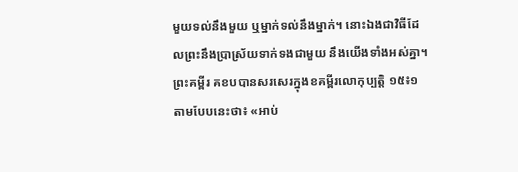មួយទល់នឹងមួយ ឬម្នាក់ទល់នឹងម្នាក់។ នោះឯងជាវិធីដែលព្រះនឹងប្រាស្រ័យទាក់ទងជាមួយ នឹងយើងទាំងអស់គ្នា។
ព្រះគម្ពីរ គខបបានសរសេរក្នុងខគម្ពីរលោកុប្បត្តិ ១៥៖១ តាមបែបនេះថា៖ «អាប់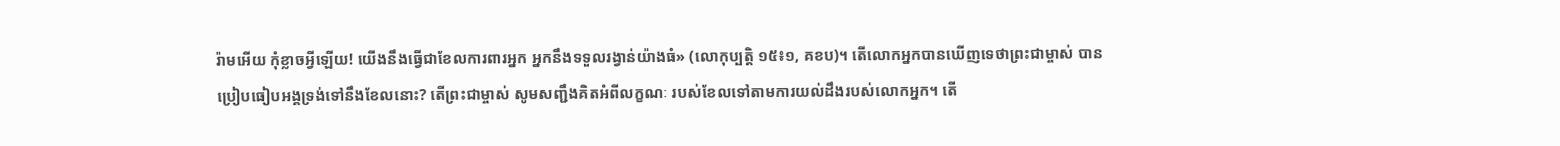រ៉ាមអើយ កុំខ្លាចអ្វីឡើយ! យើងនឹងធ្វើជាខែលការពារអ្នក អ្នកនឹងទទួលរង្វាន់យ៉ាងធំ» (លោកុប្បត្ដិ ១៥៖១, គខប)។ តើលោកអ្នកបានឃើញទេថាព្រះជាម្ចាស់ បានប្រៀបធៀបអង្គទ្រង់ទៅនឹងខែលនោះ? តើព្រះជាម្ចាស់ សូមសញ្ជឹងគិតអំពីលក្ខណៈ របស់ខែលទៅតាមការយល់ដឹងរបស់លោកអ្នក។ តើ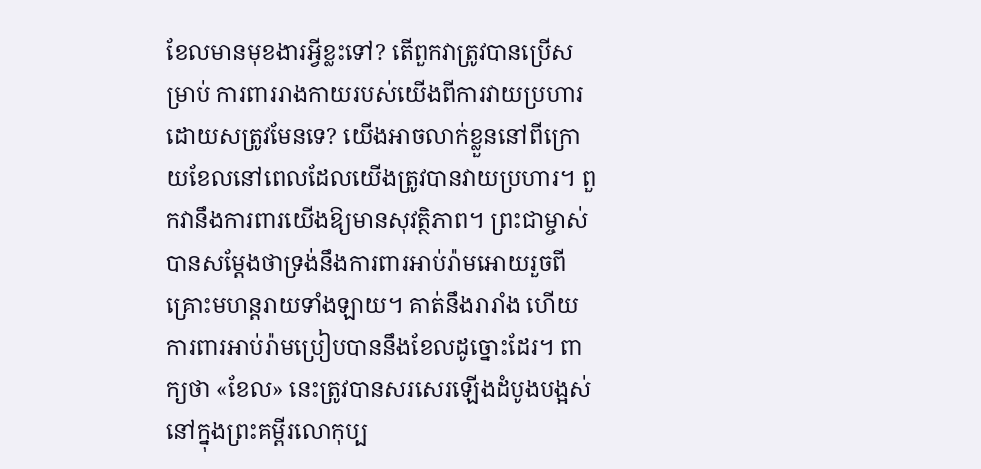ខែលមានមុខងារអ្វីខ្លះទៅ? តើពួកវាត្រូវបានប្រើសម្រាប់ ការពាររាងកាយរបស់យើងពីការវាយប្រហារដោយសត្រូវមែនទេ? យើងអាចលាក់ខ្លួននៅពីក្រោយខែលនៅពេលដែលយើងត្រូវបានវាយប្រហារ។ ពួកវានឹងការពារយើងឱ្យមានសុវត្ថិភាព។ ព្រះជាម្ចាស់ បានសម្តែងថាទ្រង់នឹងការពារអាប់រ៉ាមអោយរួចពីគ្រោះមហន្តរាយទាំងឡាយ។ គាត់នឹងរារាំង ហើយ ការពារអាប់រ៉ាមប្រៀបបាននឹងខែលដូច្នោះដែរ។ ពាក្យថា «ខែល» នេះត្រូវបានសរសេរឡើងដំបូងបង្អស់ នៅក្នុងព្រះគម្ពីរលោកុប្ប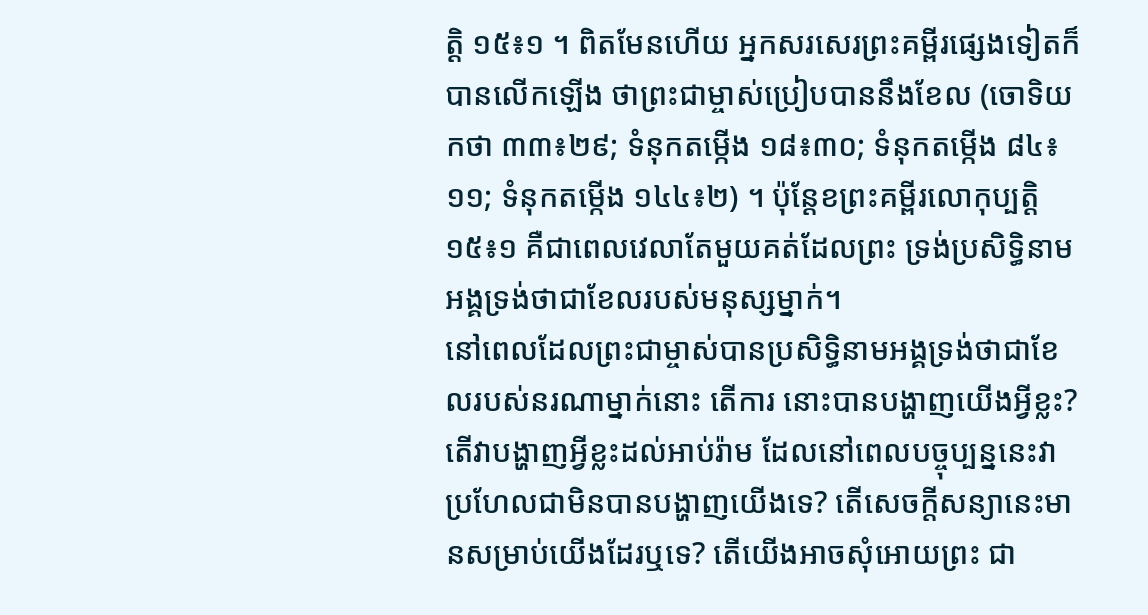ត្ដិ ១៥៖១ ។ ពិតមែនហើយ អ្នកសរសេរព្រះគម្ពីរផ្សេងទៀតក៏បានលើកឡើង ថាព្រះជាម្ចាស់ប្រៀបបាននឹងខែល (ចោទិយកថា ៣៣៖២៩; ទំនុកតម្កើង ១៨៖៣០; ទំនុកតម្កើង ៨៤៖ ១១; ទំនុកតម្កើង ១៤៤៖២) ។ ប៉ុន្តែខព្រះគម្ពីរលោកុប្បត្តិ ១៥៖១ គឺជាពេលវេលាតែមួយគត់ដែលព្រះ ទ្រង់ប្រសិទ្ធិនាមអង្គទ្រង់ថាជាខែលរបស់មនុស្សម្នាក់។
នៅពេលដែលព្រះជាម្ចាស់បានប្រសិទ្ធិនាមអង្គទ្រង់ថាជាខែលរបស់នរណាម្នាក់នោះ តើការ នោះបានបង្ហាញយើងអ្វីខ្លះ? តើវាបង្ហាញអ្វីខ្លះដល់អាប់រ៉ាម ដែលនៅពេលបច្ចុប្បន្ននេះវាប្រហែលជាមិនបានបង្ហាញយើងទេ? តើសេចក្តីសន្យានេះមានសម្រាប់យើងដែរឬទេ? តើយើងអាចសុំអោយព្រះ ជា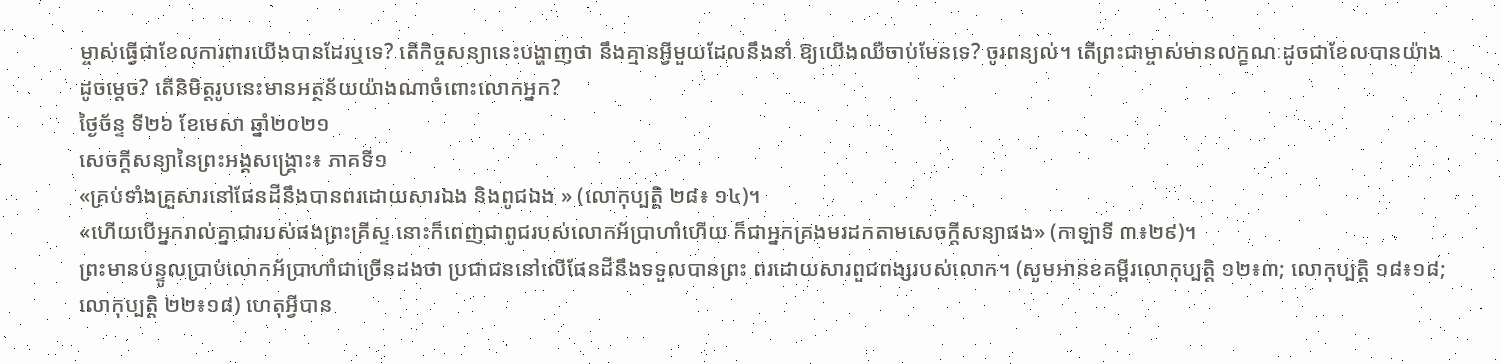ម្ចាស់ធ្វើជាខែលការពារយើងបានដែរឬទេ? តើកិច្ចសន្យានេះបង្ហាញថា នឹងគ្មានអ្វីមួយដែលនឹងនាំ ឱ្យយើងឈឺចាប់មែនទេ? ចូរពន្យល់។ តើព្រះជាម្ចាស់មានលក្ខណៈដូចជាខែលបានយ៉ាងដូចម្តេច? តើនិមិត្តរូបនេះមានអត្ថន័យយ៉ាងណាចំពោះលោកអ្នក?
ថ្ងៃច័ន្ទ ទី២៦ ខែមេសា ឆ្នាំ២០២១
សេចក្តីសន្យានៃព្រះអង្គសង្គ្រោះ៖ ភាគទី១
«គ្រប់ទាំងគ្រួសារនៅផែនដីនឹងបានពរដោយសារឯង និងពូជឯង » (លោកុប្បត្តិ ២៨៖ ១៤)។
«ហើយបើអ្នករាល់គ្នាជារបស់ផងព្រះគ្រីស្ទ នោះក៏ពេញជាពូជរបស់លោកអ័ប្រាហាំហើយ ក៏ជាអ្នកគ្រងមរដកតាមសេចក្តីសន្យាផង» (កាឡាទី ៣៖២៩)។
ព្រះមានបន្ទូលប្រាប់លោកអ័ប្រាហាំជាច្រើនដងថា ប្រជាជននៅលើផែនដីនឹងទទួលបានព្រះ ពរដោយសារពួជពង្សរបស់លោក។ (សូមអានខគម្ពីរលោកុប្បត្ដិ ១២៖៣; លោកុប្បត្ដិ ១៨៖១៨; លោកុប្បត្ដិ ២២៖១៨) ហេតុអ្វីបាន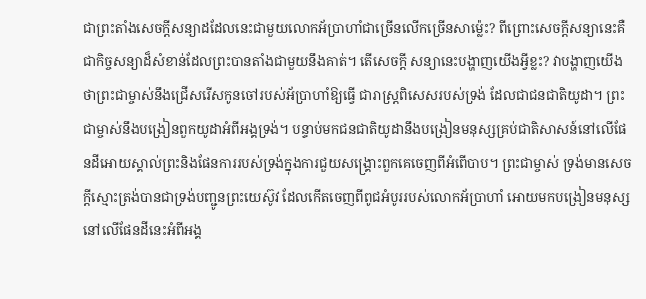ជាព្រះតាំងសេចក្តីសន្យាដដែលនេះជាមួយលោកអ័ប្រាហាំជាច្រើនលើកច្រើនសាម្ល៉េះ? ពីព្រោះសេចក្តីសន្យានេះគឺជាកិច្ចសន្យាដ៏សំខាន់ដែលព្រះបានតាំងជាមួយនឹងគាត់។ តើសេចក្តី សន្យានេះបង្ហាញយើងអ្វីខ្លះ? វាបង្ហាញយើងថាព្រះជាម្ចាស់នឹងជ្រើសរើសកូនចៅរបស់អ័ប្រាហាំឱ្យធ្វើ ជារាស្ត្រពិសេសរបស់ទ្រង់ ដែលជាជនជាតិយូដា។ ព្រះជាម្ចាស់នឹងបង្រៀនពួកយូដាអំពីអង្គទ្រង់។ បន្ទាប់មកជនជាតិយូដានឹងបង្រៀនមនុស្សគ្រប់ជាតិសាសន៍នៅលើផែនដីអោយស្គាល់ព្រះនិងផែនការរបស់ទ្រង់ក្នុងការជួយសង្គ្រោះពួកគេចេញពីអំពើបាប។ ព្រះជាម្ចាស់ ទ្រង់មានសេចក្តីស្មោះត្រង់បានជាទ្រង់បញ្ជូនព្រះយេស៊ូវ ដែលកើតចេញពីពូជអំបូររបស់លោកអ័ប្រាហាំ អោយមកបង្រៀនមនុស្សនៅលើផែនដីនេះអំពីអង្គ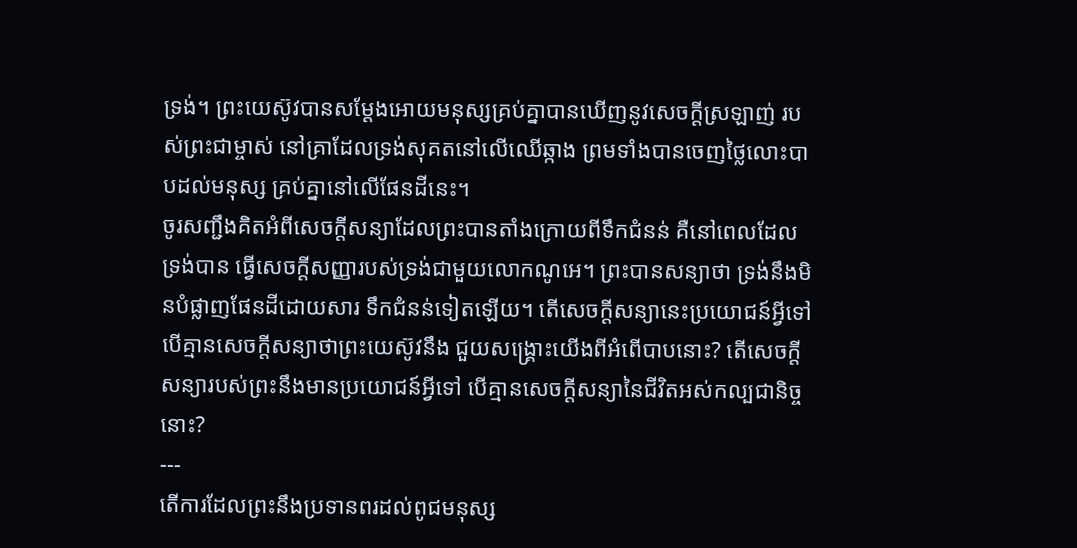ទ្រង់។ ព្រះយេស៊ូវបានសម្តែងអោយមនុស្សគ្រប់គ្នាបានឃើញនូវសេចក្តីស្រឡាញ់ របស់ព្រះជាម្ចាស់ នៅគ្រាដែលទ្រង់សុគតនៅលើឈើឆ្កាង ព្រមទាំងបានចេញថ្លៃលោះបាបដល់មនុស្ស គ្រប់គ្នានៅលើផែនដីនេះ។
ចូរសញ្ជឹងគិតអំពីសេចក្តីសន្យាដែលព្រះបានតាំងក្រោយពីទឹកជំនន់ គឺនៅពេលដែលទ្រង់បាន ធ្វើសេចក្តីសញ្ញារបស់ទ្រង់ជាមួយលោកណូអេ។ ព្រះបានសន្យាថា ទ្រង់នឹងមិនបំផ្លាញផែនដីដោយសារ ទឹកជំនន់ទៀតឡើយ។ តើសេចក្តីសន្យានេះប្រយោជន៍អ្វីទៅ បើគ្មានសេចក្តីសន្យាថាព្រះយេស៊ូវនឹង ជួយសង្រ្គោះយើងពីអំពើបាបនោះ? តើសេចក្តីសន្យារបស់ព្រះនឹងមានប្រយោជន៍អ្វីទៅ បើគ្មានសេចក្តីសន្យានៃជីវិតអស់កល្បជានិច្ចនោះ?
---
តើការដែលព្រះនឹងប្រទានពរដល់ពូជមនុស្ស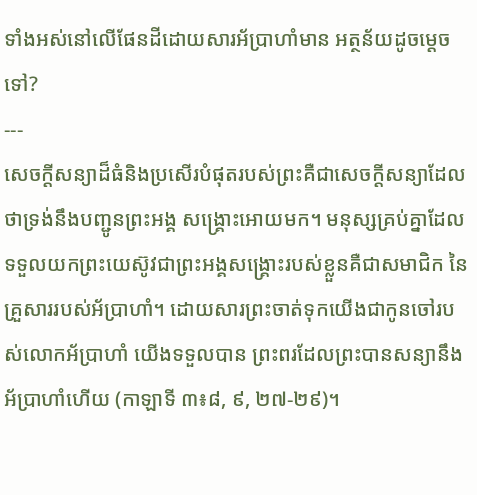ទាំងអស់នៅលើផែនដីដោយសារអ័ប្រាហាំមាន អត្ថន័យដូចម្តេចទៅ?
---
សេចក្តីសន្យាដ៏ធំនិងប្រសើរបំផុតរបស់ព្រះគឺជាសេចក្តីសន្យាដែលថាទ្រង់នឹងបញ្ជូនព្រះអង្គ សង្រ្គោះអោយមក។ មនុស្សគ្រប់គ្នាដែលទទួលយកព្រះយេស៊ូវជាព្រះអង្គសង្រ្គោះរបស់ខ្លួនគឺជាសមាជិក នៃគ្រួសាររបស់អ័ប្រាហាំ។ ដោយសារព្រះចាត់ទុកយើងជាកូនចៅរបស់លោកអ័ប្រាហាំ យើងទទួលបាន ព្រះពរដែលព្រះបានសន្យានឹងអ័ប្រាហាំហើយ (កាឡាទី ៣៖៨, ៩, ២៧-២៩)។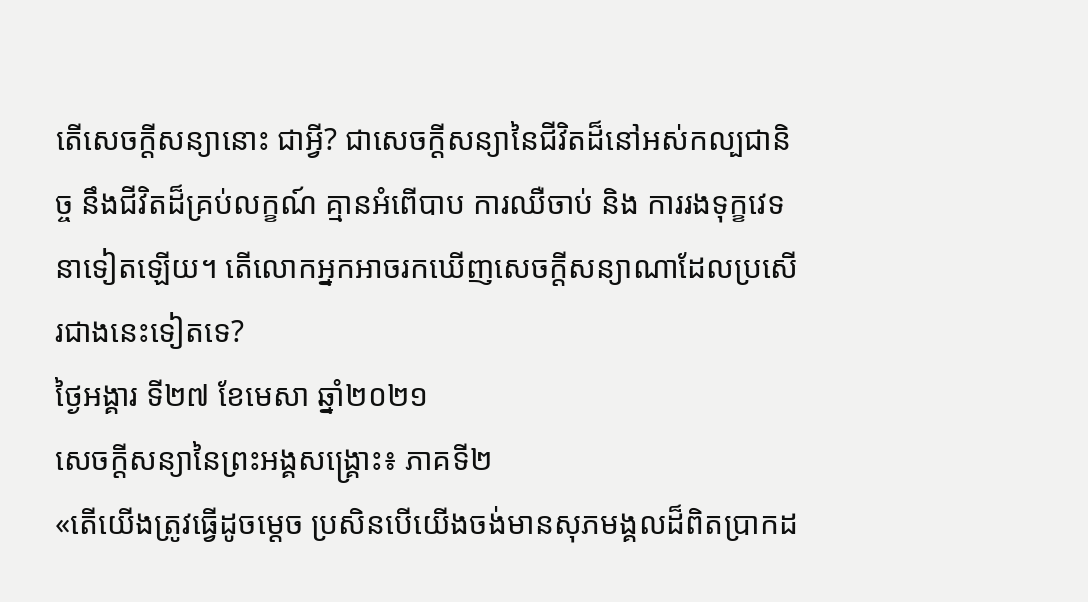តើសេចក្តីសន្យានោះ ជាអ្វី? ជាសេចក្ដីសន្យានៃជីវិតដ៏នៅអស់កល្បជានិច្ច នឹងជីវិតដ៏គ្រប់លក្ខណ៍ គ្មានអំពើបាប ការឈឺចាប់ និង ការរងទុក្ខវេទនាទៀតឡើយ។ តើលោកអ្នកអាចរកឃើញសេចក្តីសន្យាណាដែលប្រសើរជាងនេះទៀតទេ?
ថ្ងៃអង្គារ ទី២៧ ខែមេសា ឆ្នាំ២០២១
សេចក្តីសន្យានៃព្រះអង្គសង្រ្គោះ៖ ភាគទី២
«តើយើងត្រូវធ្វើដូចម្តេច ប្រសិនបើយើងចង់មានសុភមង្គលដ៏ពិតប្រាកដ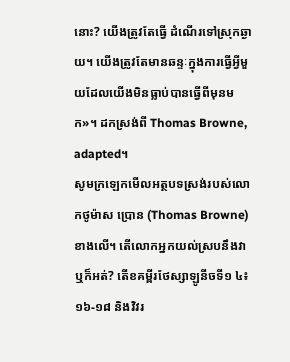នោះ? យើងត្រូវតែធ្វើ ដំណើរទៅស្រុកឆ្ងាយ។ យើងត្រូវតែមានឆន្ទៈក្នុងការធ្វើអ្វីមួយដែលយើងមិនធ្លាប់បានធ្វើពីមុនមក»។ ដកស្រង់ពី Thomas Browne, adapted។
សូមក្រឡេកមើលអត្ថបទស្រង់របស់លោកថូម៉ាស ប្រោន (Thomas Browne)ខាងលើ។ តើលោកអ្នកយល់ស្របនឹងវាឬក៏អត់? តើខគម្ពីរថែស្សាឡូនីចទី១ ៤៖១៦-១៨ និងវិវរ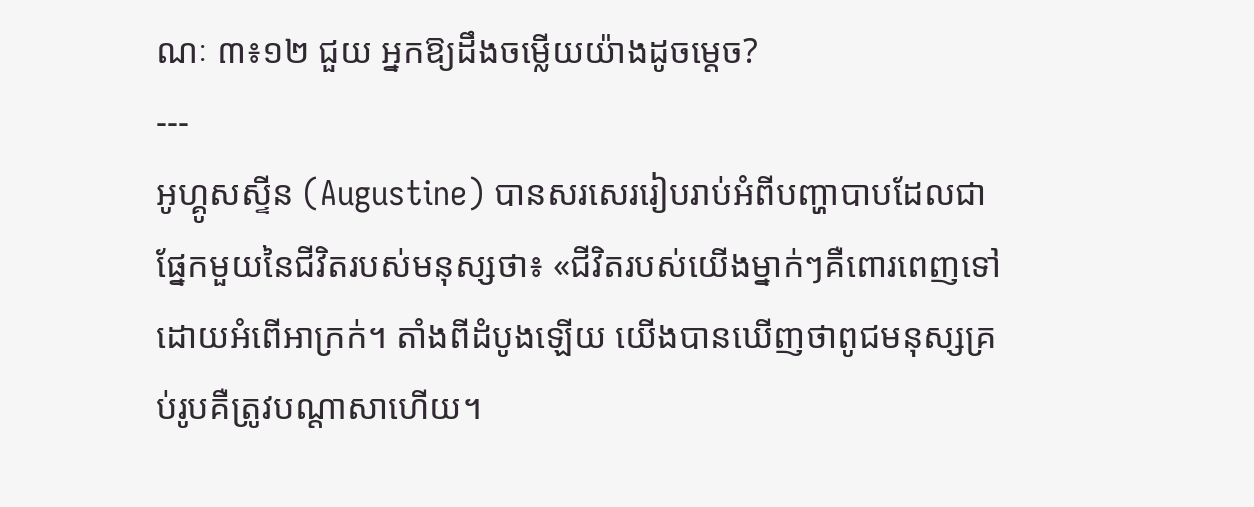ណៈ ៣៖១២ ជួយ អ្នកឱ្យដឹងចម្លើយយ៉ាងដូចម្តេច?
---
អូហ្គូសស្ទីន (Augustine) បានសរសេររៀបរាប់អំពីបញ្ហាបាបដែលជាផ្នែកមួយនៃជីវិតរបស់មនុស្សថា៖ «ជីវិតរបស់យើងម្នាក់ៗគឺពោរពេញទៅដោយអំពើអាក្រក់។ តាំងពីដំបូងឡើយ យើងបានឃើញថាពូជមនុស្សគ្រប់រូបគឺត្រូវបណ្តាសាហើយ។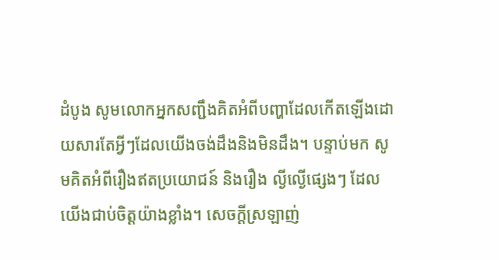ដំបូង សូមលោកអ្នកសញ្ជឹងគិតអំពីបញ្ហាដែលកើតឡើងដោយសារតែអ្វីៗដែលយើងចង់ដឹងនិងមិនដឹង។ បន្ទាប់មក សូមគិតអំពីរឿងឥតប្រយោជន៍ និងរឿង ល្ងីល្ងើផ្សេងៗ ដែលយើងជាប់ចិត្តយ៉ាងខ្លាំង។ សេចក្តីស្រឡាញ់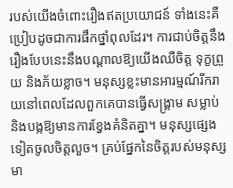របស់យើងចំពោះរឿងឥតប្រយោជន៍ ទាំងនេះគឺប្រៀបដូចជាការផឹកថ្នាំពុលដែរ។ ការជាប់ចិត្តនឹងរឿងបែបនេះនឹងបណ្តាលឱ្យយើងឈឺចិត្ត ទុក្ខព្រួយ និងភ័យខ្លាច។ មនុស្សខ្លះមានអារម្មណ៍រីករាយនៅពេលដែលពួកគេបានធ្វើសង្រ្គាម សម្លាប់ និងបង្កឱ្យមានការខ្វែងគំនិតគ្នា។ មនុស្សផ្សេងទៀតចូលចិត្តលួច។ គ្រប់ផ្នែកនៃចិត្តរបស់មនុស្សមា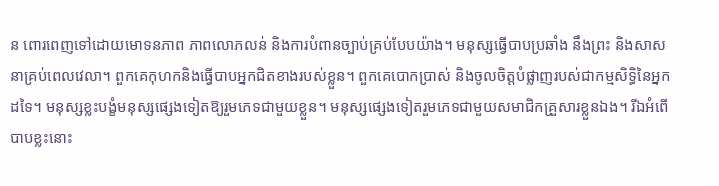ន ពោរពេញទៅដោយមោទនភាព ភាពលោភលន់ និងការបំពានច្បាប់គ្រប់បែបយ៉ាង។ មនុស្សធ្វើបាបប្រឆាំង នឹងព្រះ និងសាសនាគ្រប់ពេលវេលា។ ពួកគេកុហកនិងធ្វើបាបអ្នកជិតខាងរបស់ខ្លួន។ ពួកគេបោកប្រាស់ និងចូលចិត្តបំផ្លាញរបស់ជាកម្មសិទ្ធិនៃអ្នកដទៃ។ មនុស្សខ្លះបង្ខំមនុស្សផ្សេងទៀតឱ្យរួមភេទជាមួយខ្លួន។ មនុស្សផ្សេងទៀតរួមភេទជាមួយសមាជិកគ្រួសារខ្លួនឯង។ រីឯអំពើបាបខ្លះនោះ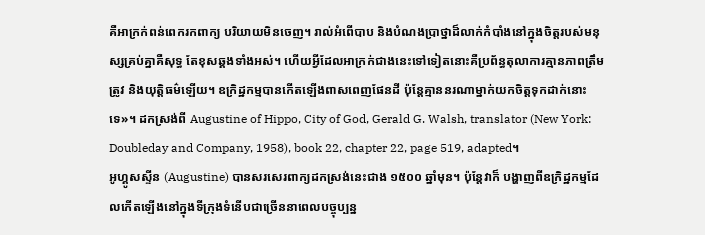គឺអាក្រក់ពន់ពេករកពាក្យ បរិយាយមិនចេញ។ រាល់អំពើបាប និងបំណងប្រាថ្នាដ៏លាក់កំបាំងនៅក្នុងចិត្តរបស់មនុស្សគ្រប់គ្នាគឺសុទ្ធ តែខុសឆ្គងទាំងអស់។ ហើយអ្វីដែលអាក្រក់ជាងនេះទៅទៀតនោះគឺប្រព័ន្ធតុលាការគ្មានភាពត្រឹមត្រូវ និងយុត្តិធម៌ឡើយ។ ឧក្រិដ្ឋកម្មបានកើតឡើងពាសពេញផែនដី ប៉ុន្តែគ្មាននរណាម្នាក់យកចិត្តទុកដាក់នោះទេ»។ ដកស្រង់ពី Augustine of Hippo, City of God, Gerald G. Walsh, translator (New York: Doubleday and Company, 1958), book 22, chapter 22, page 519, adapted។
អូហ្គូសស្ទីន (Augustine) បានសរសេរពាក្យដកស្រង់នេះជាង ១៥០០ ឆ្នាំមុន។ ប៉ុន្តែវាក៏ បង្ហាញពីឧក្រិដ្ឋកម្មដែលកើតឡើងនៅក្នុងទីក្រុងទំនើបជាច្រើននាពេលបច្ចុប្បន្ន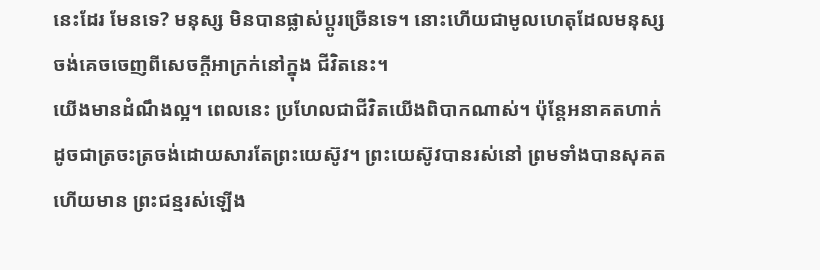នេះដែរ មែនទេ? មនុស្ស មិនបានផ្លាស់ប្តូរច្រើនទេ។ នោះហើយជាមូលហេតុដែលមនុស្សចង់គេចចេញពីសេចក្តីអាក្រក់នៅក្នុង ជីវិតនេះ។
យើងមានដំណឹងល្អ។ ពេលនេះ ប្រហែលជាជីវិតយើងពិបាកណាស់។ ប៉ុន្តែអនាគតហាក់ ដូចជាត្រចះត្រចង់ដោយសារតែព្រះយេស៊ូវ។ ព្រះយេស៊ូវបានរស់នៅ ព្រមទាំងបានសុគត ហើយមាន ព្រះជន្មរស់ឡើង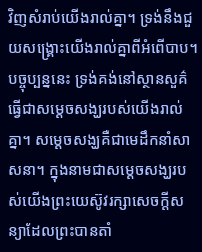វិញសំរាប់យើងរាល់គ្នា។ ទ្រង់នឹងជួយសង្គ្រោះយើងរាល់គ្នាពីអំពើបាប។ បច្ចុប្បន្ននេះ ទ្រង់គង់នៅស្ថានសួគ៌ធ្វើជាសម្ដេចសង្ឃរបស់យើងរាល់គ្នា។ សម្ដេចសង្ឃគឺជាមេដឹកនាំសាសនា។ ក្នុងនាមជាសម្ដេចសង្ឃរបស់យើងព្រះយេស៊ូវរក្សាសេចក្ដីសន្យាដែលព្រះបានតាំ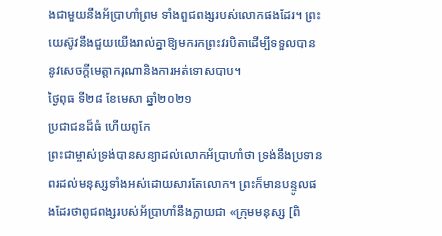ងជាមួយនឹងអ័ប្រាហាំព្រម ទាំងពួជពង្សរបស់លោកផងដែរ។ ព្រះយេស៊ូវនឹងជួយយើងរាល់គ្នាឱ្យមករកព្រះវរបិតាដើម្បីទទួលបាននូវសេចក្តីមេត្តាករុណានិងការអត់ទោសបាប។
ថ្ងៃពុធ ទី២៨ ខែមេសា ឆ្នាំ២០២១
ប្រជាជនដ៏ធំ ហើយពូកែ
ព្រះជាម្ចាស់ទ្រង់បានសន្យាដល់លោកអ័ប្រាហាំថា ទ្រង់នឹងប្រទានពរដល់មនុស្សទាំងអស់ដោយសារតែលោក។ ព្រះក៏មានបន្ទូលផងដែរថាពូជពង្សរបស់អ័ប្រាហាំនឹងក្លាយជា «ក្រុមមនុស្ស [ពិ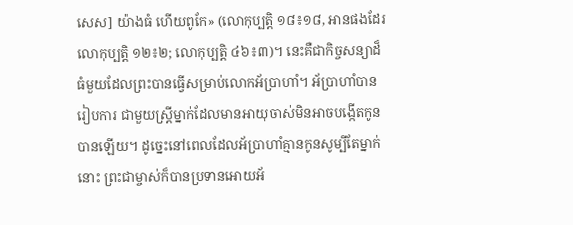សេស] យ៉ាងធំ ហើយពូកែ» (លោកុប្បត្ដិ ១៨៖១៨, អានផងដែរលោកុប្បត្តិ ១២៖២; លោកុប្បត្ដិ ៤៦៖៣)។ នេះគឺជាកិច្ចសន្យាដ៏ធំមួយដែលព្រះបានធ្វើសម្រាប់លោកអ័ប្រាហាំ។ អ័ប្រាហាំបានរៀបការ ជាមួយស្ត្រីម្នាក់ដែលមានអាយុចាស់មិនអាចបង្កើតកូនបានឡើយ។ ដូច្នេះនៅពេលដែលអ័ប្រាហាំគ្មានកូនសូម្បីតែម្នាក់នោះ ព្រះជាម្ចាស់ក៏បានប្រទានអោយអ័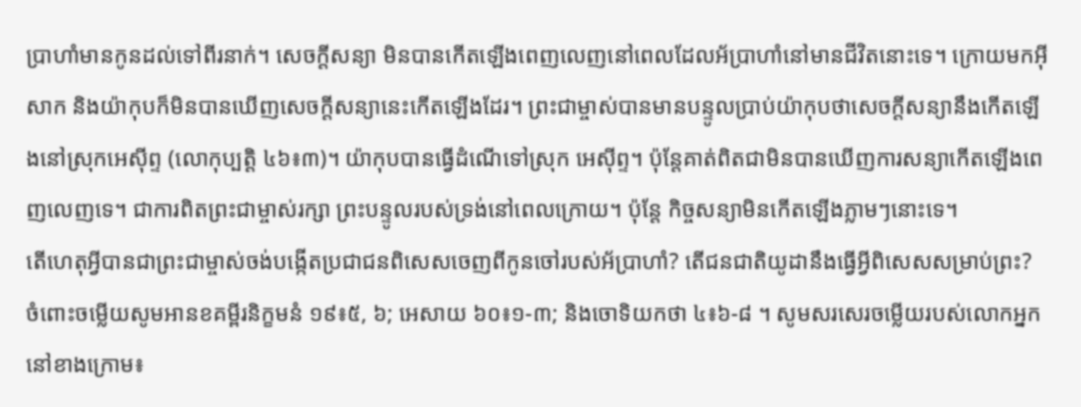ប្រាហាំមានកូនដល់ទៅពីរនាក់។ សេចក្តីសន្យា មិនបានកើតឡើងពេញលេញនៅពេលដែលអ័ប្រាហាំនៅមានជីវិតនោះទេ។ ក្រោយមកអ៊ីសាក និងយ៉ាកុបក៏មិនបានឃើញសេចក្តីសន្យានេះកើតឡើងដែរ។ ព្រះជាម្ចាស់បានមានបន្ទូលប្រាប់យ៉ាកុបថាសេចក្តីសន្យានឹងកើតឡើងនៅស្រុកអេស៊ីព្ទ (លោកុប្បត្ដិ ៤៦៖៣)។ យ៉ាកុបបានធ្វើដំណើទៅស្រុក អេស៊ីព្ទ។ ប៉ុន្តែគាត់ពិតជាមិនបានឃើញការសន្យាកើតឡើងពេញលេញទេ។ ជាការពិតព្រះជាម្ចាស់រក្សា ព្រះបន្ទូលរបស់ទ្រង់នៅពេលក្រោយ។ ប៉ុន្តែ កិច្ចសន្យាមិនកើតឡើងភ្លាមៗនោះទេ។
តើហេតុអ្វីបានជាព្រះជាម្ចាស់ចង់បង្កើតប្រជាជនពិសេសចេញពីកូនចៅរបស់អ័ប្រាហាំ? តើជនជាតិយូដានឹងធ្វើអ្វីពិសេសសម្រាប់ព្រះ? ចំពោះចម្លើយសូមអានខគម្ពីរនិក្ខមនំ ១៩៖៥, ៦; អេសាយ ៦០៖១-៣; និងចោទិយកថា ៤៖៦-៨ ។ សូមសរសេរចម្លើយរបស់លោកអ្នកនៅខាងក្រោម៖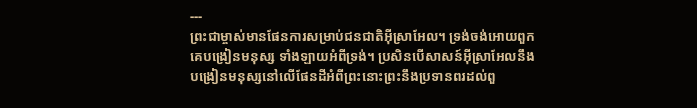---
ព្រះជាម្ចាស់មានផែនការសម្រាប់ជនជាតិអ៊ីស្រាអែល។ ទ្រង់ចង់អោយពួកគេបង្រៀនមនុស្ស ទាំងឡាយអំពីទ្រង់។ ប្រសិនបើសាសន៍អ៊ីស្រាអែលនឹងបង្រៀនមនុស្សនៅលើផែនដីអំពីព្រះនោះព្រះនឹងប្រទានពរដល់ពួ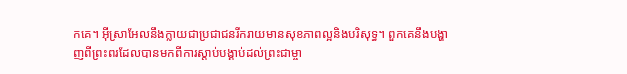កគេ។ អ៊ីស្រាអែលនឹងក្លាយជាប្រជាជនរីករាយមានសុខភាពល្អនិងបរិសុទ្ធ។ ពួកគេនឹងបង្ហាញពីព្រះពរដែលបានមកពីការស្តាប់បង្គាប់ដល់ព្រះជាម្ចា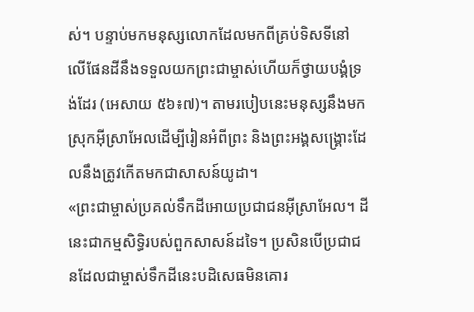ស់។ បន្ទាប់មកមនុស្សលោកដែលមកពីគ្រប់ទិសទីនៅលើផែនដីនឹងទទួលយកព្រះជាម្ចាស់ហើយក៏ថ្វាយបង្គំទ្រង់ដែរ (អេសាយ ៥៦៖៧)។ តាមរបៀបនេះមនុស្សនឹងមកស្រុកអ៊ីស្រាអែលដើម្បីរៀនអំពីព្រះ និងព្រះអង្គសង្រ្គោះដែលនឹងត្រូវកើតមកជាសាសន៍យូដា។
«ព្រះជាម្ចាស់ប្រគល់ទឹកដីអោយប្រជាជនអ៊ីស្រាអែល។ ដីនេះជាកម្មសិទ្ធិរបស់ពួកសាសន៍ដទៃ។ ប្រសិនបើប្រជាជនដែលជាម្ចាស់ទឹកដីនេះបដិសេធមិនគោរ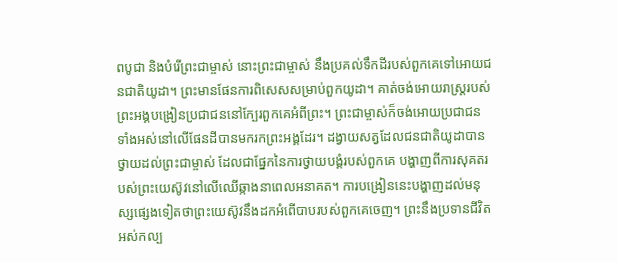ពបូជា និងបំរើព្រះជាម្ចាស់ នោះព្រះជាម្ចាស់ នឹងប្រគល់ទឹកដីរបស់ពួកគេទៅអោយជនជាតិយូដា។ ព្រះមានផែនការពិសេសសម្រាប់ពួកយូដា។ គាត់ចង់អោយរាស្ត្ររបស់ព្រះអង្គបង្រៀនប្រជាជននៅក្បែរពួកគេអំពីព្រះ។ ព្រះជាម្ចាស់ក៏ចង់អោយប្រជាជន ទាំងអស់នៅលើផែនដីបានមករកព្រះអង្គដែរ។ ដង្វាយសត្វដែលជនជាតិយូដាបានថ្វាយដល់ព្រះជាម្ចាស់ ដែលជាផ្នែកនៃការថ្វាយបង្គំរបស់ពួកគេ បង្ហាញពីការសុគតរបស់ព្រះយេស៊ូវនៅលើឈើឆ្កាងនាពេលអនាគត។ ការបង្រៀននេះបង្ហាញដល់មនុស្សផ្សេងទៀតថាព្រះយេស៊ូវនឹងដកអំពើបាបរបស់ពួកគេចេញ។ ព្រះនឹងប្រទានជីវិតអស់កល្ប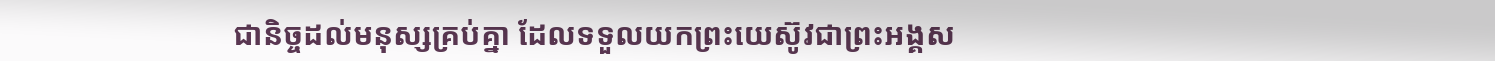ជានិច្ចដល់មនុស្សគ្រប់គ្នា ដែលទទួលយកព្រះយេស៊ូវជាព្រះអង្គស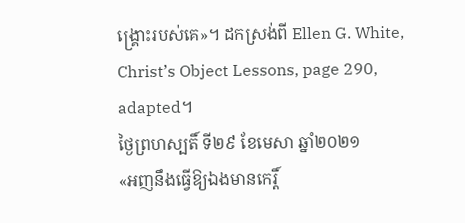ង្រ្គោះរបស់គេ»។ ដកស្រង់ពី Ellen G. White, Christ’s Object Lessons, page 290, adapted។
ថ្ងៃព្រហស្បតិ៍ ទី២៩ ខែមេសា ឆ្នាំ២០២១
«អញនឹងធ្វើឱ្យឯងមានកេរ្តិ៍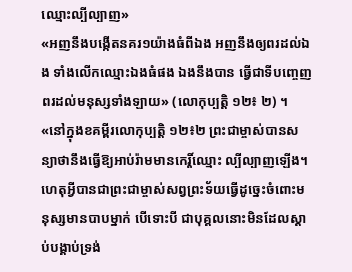ឈ្មោះល្បីល្បាញ»
«អញនឹងបង្កើតនគរ១យ៉ាងធំពីឯង អញនឹងឲ្យពរដល់ឯង ទាំងលើកឈ្មោះឯងធំផង ឯងនឹងបាន ធ្វើជាទីបញ្ចេញពរដល់មនុស្សទាំងឡាយ» (លោកុប្បត្ដិ ១២៖ ២) ។
«នៅក្នុងខគម្ពីរលោកុប្បត្តិ ១២៖២ ព្រះជាម្ចាស់បានសន្យាថានឹងធ្វើឱ្យអាប់រ៉ាមមានកេរ្តិ៍ឈ្មោះ ល្បីល្បាញឡើង។ ហេតុអ្វីបានជាព្រះជាម្ចាស់សព្វព្រះទ័យធ្វើដូច្នេះចំពោះមនុស្សមានបាបម្នាក់ បើទោះបី ជាបុគ្គលនោះមិនដែលស្ដាប់បង្គាប់ទ្រង់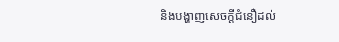និងបង្ហាញសេចក្តីជំនឿដល់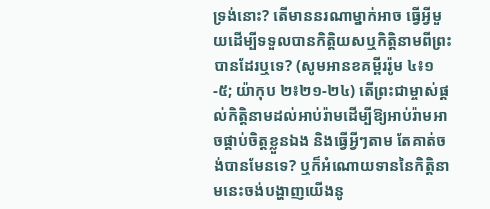ទ្រង់នោះ? តើមាននរណាម្នាក់អាច ធ្វើអ្វីមួយដើម្បីទទួលបានកិត្តិយសឬកិត្តិនាមពីព្រះបានដែរឬទេ? (សូមអានខគម្ពីររ៉ូម ៤៖១-៥; យ៉ាកុប ២៖២១-២៤) តើព្រះជាម្ចាស់ផ្តល់កិត្តិនាមដល់អាប់រ៉ាមដើម្បីឱ្យអាប់រ៉ាមអាចផ្គាប់ចិត្តខ្លួនឯង និងធ្វើអ្វីៗតាម តែគាត់ចង់បានមែនទេ? ឬក៏អំណោយទាននៃកិត្តិនាមនេះចង់បង្ហាញយើងនូ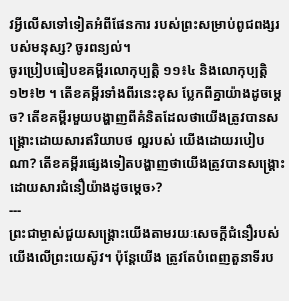វអ្វីលើសទៅទៀតអំពីផែនការ របស់ព្រះសម្រាប់ពូជពង្សរបស់មនុស្ស? ចូរពន្យល់។
ចូរប្រៀបធៀបខគម្ពីរលោកុប្បត្តិ ១១៖៤ និងលោកុប្បត្តិ ១២៖២ ។ តើខគម្ពីរទាំងពីរនេះខុស ប្លែកពីគ្នាយ៉ាងដូចម្តេច? តើខគម្ពីរមួយបង្ហាញពីគំនិតដែលថាយើងត្រូវបានសង្គ្រោះដោយសារឥរិយាបថ ល្អរបស់ យើងដោយរបៀបណា? តើខគម្ពីរផ្សេងទៀតបង្ហាញថាយើងត្រូវបានសង្គ្រោះដោយសារជំនឿយ៉ាងដូចម្តេច›?
---
ព្រះជាម្ចាស់ជួយសង្រ្គោះយើងតាមរយៈសេចក្តីជំនឿរបស់យើងលើព្រះយេស៊ូវ។ ប៉ុន្តែយើង ត្រូវតែបំពេញតួនាទីរប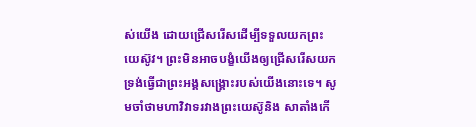ស់យើង ដោយជ្រើសរើសដើម្បីទទួលយកព្រះយេស៊ូវ។ ព្រះមិនអាចបង្ខំយើងឲ្យជ្រើសរើសយកទ្រង់ធ្វើជាព្រះអង្គសង្រ្គោះរបស់យើងនោះទេ។ សូមចាំថាមហាវិវាទរវាងព្រះយេស៊ូនិង សាតាំងកើ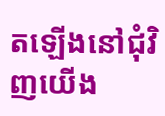តឡើងនៅជុំវិញយើង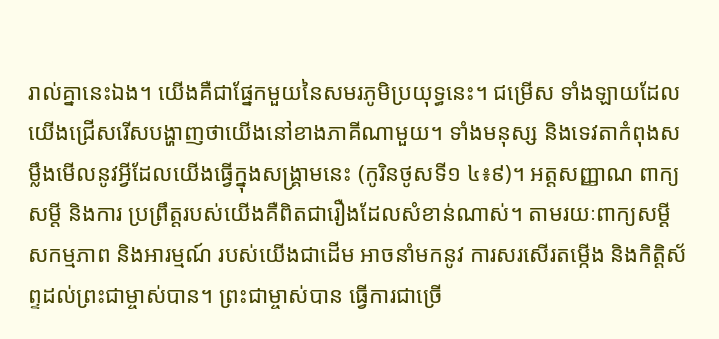រាល់គ្នានេះឯង។ យើងគឺជាផ្នែកមួយនៃសមរភូមិប្រយុទ្ធនេះ។ ជម្រើស ទាំងឡាយដែលយើងជ្រើសរើសបង្ហាញថាយើងនៅខាងភាគីណាមួយ។ ទាំងមនុស្ស និងទេវតាកំពុងសម្លឹងមើលនូវអ្វីដែលយើងធ្វើក្នុងសង្គ្រាមនេះ (កូរិនថូសទី១ ៤៖៩)។ អត្តសញ្ញាណ ពាក្យសម្តី និងការ ប្រព្រឹត្តរបស់យើងគឺពិតជារឿងដែលសំខាន់ណាស់។ តាមរយៈពាក្យសម្ដី សកម្មភាព និងអារម្មណ៍ របស់យើងជាដើម អាចនាំមកនូវ ការសរសើរតម្កើង និងកិត្តិស័ព្ទដល់ព្រះជាម្ចាស់បាន។ ព្រះជាម្ចាស់បាន ធ្វើការជាច្រើ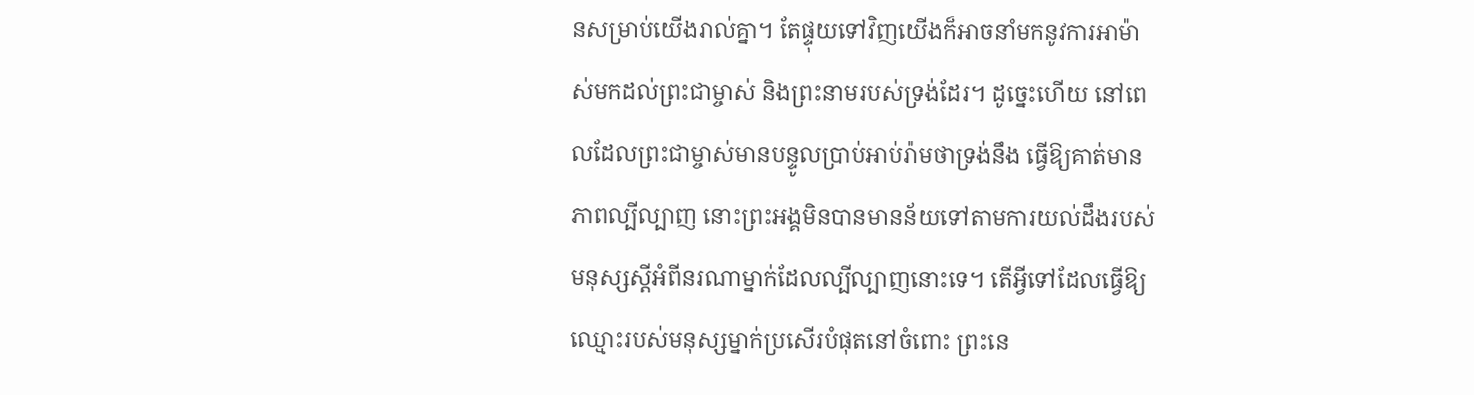នសម្រាប់យើងរាល់គ្នា។ តែផ្ទុយទៅវិញយើងក៏អាចនាំមកនូវការអាម៉ាស់មកដល់ព្រះជាម្ចាស់ និងព្រះនាមរបស់ទ្រង់ដែរ។ ដូច្នេះហើយ នៅពេលដែលព្រះជាម្ចាស់មានបន្ទូលប្រាប់អាប់រ៉ាមថាទ្រង់នឹង ធ្វើឱ្យគាត់មានភាពល្បីល្បាញ នោះព្រះអង្គមិនបានមានន័យទៅតាមការយល់ដឹងរបស់មនុស្សស្តីអំពីនរណាម្នាក់ដែលល្បីល្បាញនោះទេ។ តើអ្វីទៅដែលធ្វើឱ្យឈ្មោះរបស់មនុស្សម្នាក់ប្រសើរបំផុតនៅចំពោះ ព្រះនេ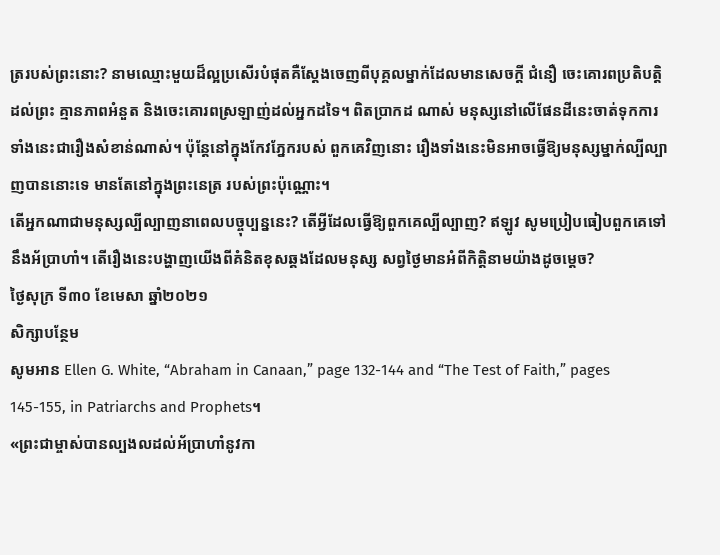ត្ររបស់ព្រះនោះ? នាមឈ្មោះមួយដ៏ល្អប្រសើរបំផុតគឺស្តែងចេញពីបុគ្គលម្នាក់ដែលមានសេចក្តី ជំនឿ ចេះគោរពប្រតិបត្តិដល់ព្រះ គ្មានភាពអំនួត និងចេះគោរពស្រឡាញ់ដល់អ្នកដទៃ។ ពិតប្រាកដ ណាស់ មនុស្សនៅលើផែនដីនេះចាត់ទុកការទាំងនេះជារឿងសំខាន់ណាស់។ ប៉ុន្តែនៅក្នុងកែវភ្នែករបស់ ពួកគេវិញនោះ រឿងទាំងនេះមិនអាចធ្វើឱ្យមនុស្សម្នាក់ល្បីល្បាញបាននោះទេ មានតែនៅក្នុងព្រះនេត្រ របស់ព្រះប៉ុណ្ណោះ។
តើអ្នកណាជាមនុស្សល្បីល្បាញនាពេលបច្ចុប្បន្ននេះ? តើអ្វីដែលធ្វើឱ្យពួកគេល្បីល្បាញ? ឥឡូវ សូមប្រៀបធៀបពួកគេទៅនឹងអ័ប្រាហាំ។ តើរឿងនេះបង្ហាញយើងពីគំនិតខុសឆ្គងដែលមនុស្ស សព្វថ្ងៃមានអំពីកិត្តិនាមយ៉ាងដូចម្តេច?
ថ្ងៃសុក្រ ទី៣០ ខែមេសា ឆ្នាំ២០២១
សិក្សាបន្ថែម
សូមអាន Ellen G. White, “Abraham in Canaan,” page 132-144 and “The Test of Faith,” pages 145-155, in Patriarchs and Prophets។
«ព្រះជាម្ចាស់បានល្បងលដល់អ័ប្រាហាំនូវកា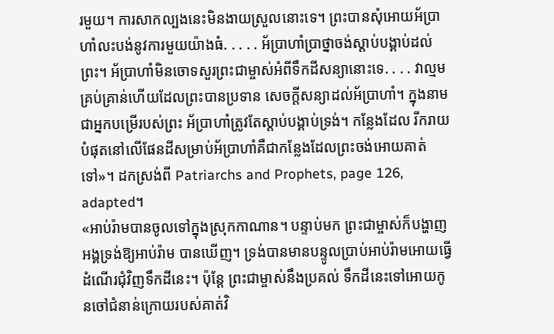រមួយ។ ការសាកល្បងនេះមិនងាយស្រួលនោះទេ។ ព្រះបានសុំអោយអ័ប្រាហាំលះបង់នូវការមួយយ៉ាងធំ. . . . . អ័ប្រាហាំប្រាថ្នាចង់ស្ដាប់បង្គាប់ដល់ព្រះ។ អ័ប្រាហាំមិនចោទសួរព្រះជាម្ចាស់អំពីទឹកដីសន្យានោះទេ. . . . វាល្មមគ្រប់គ្រាន់ហើយដែលព្រះបានប្រទាន សេចក្តីសន្យាដល់អ័ប្រាហាំ។ ក្នុងនាមជាអ្នកបម្រើរបស់ព្រះ អ័ប្រាហាំត្រូវតែស្តាប់បង្គាប់ទ្រង់។ កន្លែងដែល រីករាយបំផុតនៅលើផែនដីសម្រាប់អ័ប្រាហាំគឺជាកន្លែងដែលព្រះចង់អោយគាត់ទៅ»។ ដកស្រង់ពី Patriarchs and Prophets, page 126, adapted។
«អាប់រ៉ាមបានចូលទៅក្នុងស្រុកកាណាន។ បន្ទាប់មក ព្រះជាម្ចាស់ក៏បង្ហាញអង្គទ្រង់ឱ្យអាប់រ៉ាម បានឃើញ។ ទ្រង់បានមានបន្ទូលប្រាប់អាប់រ៉ាមអោយធ្វើដំណើរជុំវិញទឹកដីនេះ។ ប៉ុន្តែ ព្រះជាម្ចាស់នឹងប្រគល់ ទឹកដីនេះទៅអោយកូនចៅជំនាន់ក្រោយរបស់គាត់វិ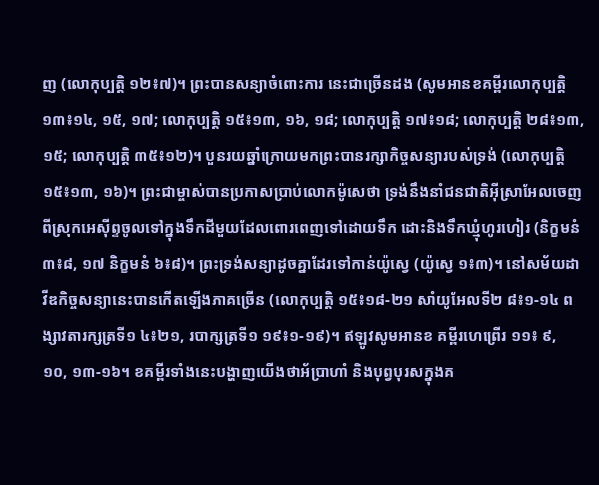ញ (លោកុប្បត្ដិ ១២៖៧)។ ព្រះបានសន្យាចំពោះការ នេះជាច្រើនដង (សូមអានខគម្ពីរលោកុប្បត្ដិ ១៣៖១៤, ១៥, ១៧; លោកុប្បត្ដិ ១៥៖១៣, ១៦, ១៨; លោកុប្បត្ដិ ១៧៖១៨; លោកុប្បត្ដិ ២៨៖១៣, ១៥; លោកុប្បត្តិ ៣៥៖១២)។ បួនរយឆ្នាំក្រោយមកព្រះបានរក្សាកិច្ចសន្យារបស់ទ្រង់ (លោកុប្បត្ដិ ១៥៖១៣, ១៦)។ ព្រះជាម្ចាស់បានប្រកាសប្រាប់លោកម៉ូសេថា ទ្រង់នឹងនាំជនជាតិអ៊ីស្រាអែលចេញពីស្រុកអេស៊ីព្ទចូលទៅក្នុងទឹកដីមួយដែលពោរពេញទៅដោយទឹក ដោះនិងទឹកឃ្មុំហូរហៀរ (និក្ខមនំ ៣៖៨, ១៧ និក្ខមនំ ៦៖៨)។ ព្រះទ្រង់សន្យាដូចគ្នាដែរទៅកាន់យ៉ូស្វេ (យ៉ូស្វេ ១៖៣)។ នៅសម័យដាវីឌកិច្ចសន្យានេះបានកើតឡើងភាគច្រើន (លោកុប្បត្ដិ ១៥៖១៨-២១ សាំយូអែលទី២ ៨៖១-១៤ ពង្សាវតារក្សត្រទី១ ៤៖២១, របាក្សត្រទី១ ១៩៖១-១៩)។ ឥឡូវសូមអានខ គម្ពីរហេព្រើរ ១១៖ ៩, ១០, ១៣-១៦។ ខគម្ពីរទាំងនេះបង្ហាញយើងថាអ័ប្រាហាំ និងបុព្វបុរសក្នុងគ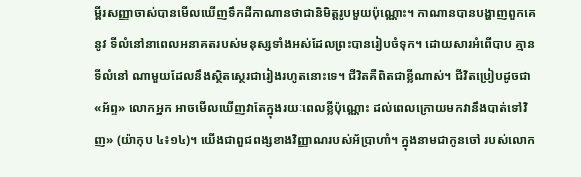ម្ពីរសញ្ញាចាស់បានមើលឃើញទឹកដីកាណានថាជានិមិត្តរូបមួយប៉ុណ្ណោះ។ កាណានបានបង្ហាញពួកគេនូវ ទីលំនៅនាពេលអនាគតរបស់មនុស្សទាំងអស់ដែលព្រះបានរៀបចំទុក។ ដោយសារអំពើបាប គ្មានទីលំនៅ ណាមួយដែលនឹងស្ថិតស្ថេរជារៀងរហូតនោះទេ។ ជីវិតគឺពិតជាខ្លីណាស់។ ជីវិតប្រៀបដូចជា «អ័ព្ទ» លោកអ្នក អាចមើលឃើញវាតែក្នុងរយៈពេលខ្លីប៉ុណ្ណោះ ដល់ពេលក្រោយមកវានឹងបាត់ទៅវិញ» (យ៉ាកុប ៤៖១៤)។ យើងជាពួជពង្សខាងវិញ្ញាណរបស់អ័ប្រាហាំ។ ក្នុងនាមជាកូនចៅ របស់លោក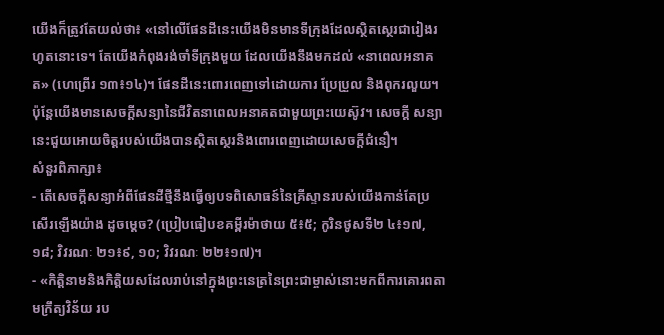យើងក៏ត្រូវតែយល់ថា៖ «នៅលើផែនដីនេះយើងមិនមានទីក្រុងដែលស្ថិតស្ថេរជារៀងរហូតនោះទេ។ តែយើងកំពុងរង់ចាំទីក្រុងមួយ ដែលយើងនឹងមកដល់ «នាពេលអនាគត» (ហេព្រើរ ១៣៖១៤)។ ផែនដីនេះពោរពេញទៅដោយការ ប្រែប្រួល និងពុករលួយ។ ប៉ុន្តែយើងមានសេចក្តីសន្យានៃជីវិតនាពេលអនាគតជាមួយព្រះយេស៊ូវ។ សេចក្តី សន្យានេះជួយអោយចិត្តរបស់យើងបានស្ថិតស្ថេរនិងពោរពេញដោយសេចក្តីជំនឿ។
សំនួរពិភាក្សា៖
- តើសេចក្ដីសន្យាអំពីផែនដីថ្មីនឹងធ្វើឲ្យបទពិសោធន៍នៃគ្រីស្ទានរបស់យើងកាន់តែប្រសើរឡើងយ៉ាង ដូចម្ដេច? (ប្រៀបធៀបខគម្ពីរម៉ាថាយ ៥៖៥; កូរិនថូសទី២ ៤៖១៧, ១៨; វិវរណៈ ២១៖៩, ១០; វិវរណៈ ២២៖១៧)។
- «កិត្តិនាមនិងកិត្ដិយសដែលរាប់នៅក្នុងព្រះនេត្រនៃព្រះជាម្ចាស់នោះមកពីការគោរពតាមក្រឹត្យវិន័យ រប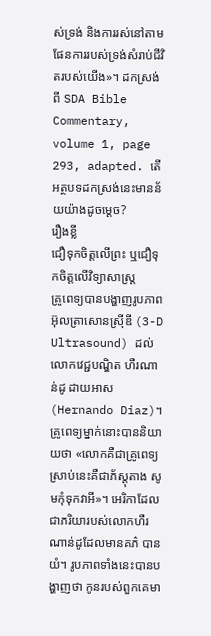ស់ទ្រង់ និងការរស់នៅតាមផែនការរបស់ទ្រង់សំរាប់ជីវិតរបស់យើង»។ ដកស្រង់ពី SDA Bible Commentary, volume 1, page 293, adapted. តើអត្ថបទដកស្រង់នេះមានន័យយ៉ាងដូចម្តេច?
រឿងខ្លី
ជឿទុកចិត្តលើព្រះ ឬជឿទុកចិត្តលើវិទ្យាសាស្ត្រ
គ្រូពេទ្យបានបង្ហាញរូបភាពអ៊ុលត្រាសោនស្រ៊ីឌី (3-D Ultrasound) ដល់លោកវេជ្ជបណ្ឌិត ហឺរណាន់ដូ ដាយអាស (Hernando Diaz)។ គ្រូពេទ្យម្នាក់នោះបាននិយាយថា «លោកគឺជាគ្រូពេទ្យ ស្រាប់នេះគឺជាភ័ស្តុតាង សូមកុំទុកវាអី»។ អេរិកាដែលជាភរិយារបស់លោកហឺរណាន់ដូដែលមានគភ៌ បានយំ។ រូបភាពទាំងនេះបានបង្ហាញថា កូនរបស់ពួកគេមា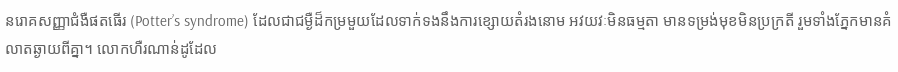នរោគសញ្ញាជំងឺផតធើរ (Potter’s syndrome) ដែលជាជម្ងឺដ៏កម្រមួយដែលទាក់ទងនឹងការខ្សោយតំរងនោម អវយវៈមិនធម្មតា មានទម្រង់មុខមិនប្រក្រតី រួមទាំងភ្នែកមានគំលាតឆ្ងាយពីគ្នា។ លោកហឺរណាន់ដូដែល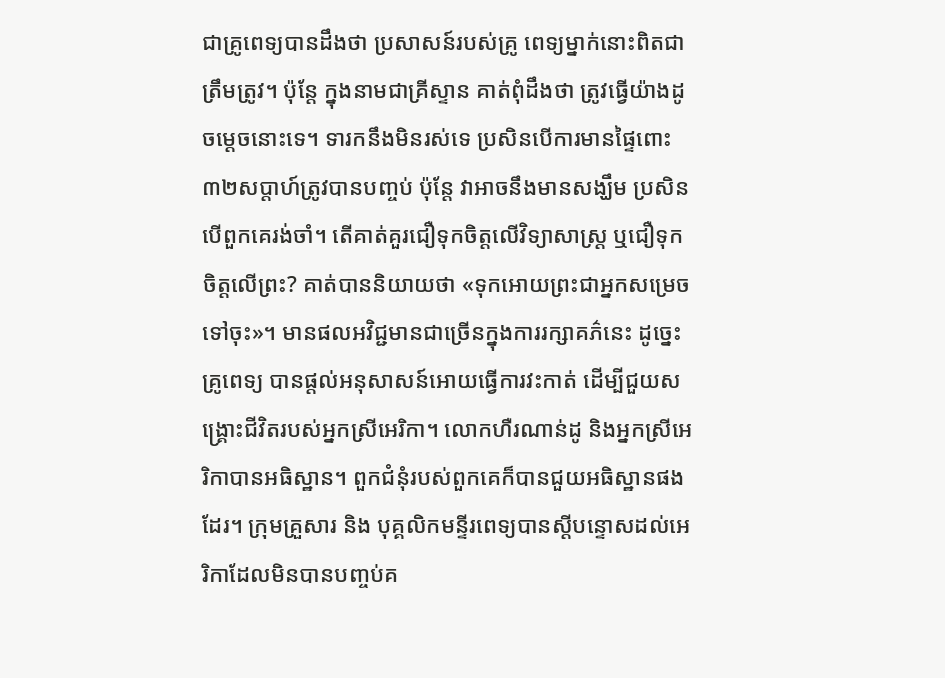ជាគ្រូពេទ្យបានដឹងថា ប្រសាសន៍របស់គ្រូ ពេទ្យម្នាក់នោះពិតជាត្រឹមត្រូវ។ ប៉ុន្តែ ក្នុងនាមជាគ្រីស្ទាន គាត់ពុំដឹងថា ត្រូវធ្វើយ៉ាងដូចម្តេចនោះទេ។ ទារកនឹងមិនរស់ទេ ប្រសិនបើការមានផ្ទៃពោះ៣២សប្តាហ៍ត្រូវបានបញ្ចប់ ប៉ុន្តែ វាអាចនឹងមានសង្ឃឹម ប្រសិនបើពួកគេរង់ចាំ។ តើគាត់គួរជឿទុកចិត្តលើវិទ្យាសាស្ត្រ ឬជឿទុកចិត្តលើព្រះ? គាត់បាននិយាយថា «ទុកអោយព្រះជាអ្នកសម្រេចទៅចុះ»។ មានផលអវិជ្ជមានជាច្រើនក្នុងការរក្សាគភ៌នេះ ដូច្នេះ គ្រូពេទ្យ បានផ្តល់អនុសាសន៍អោយធ្វើការវះកាត់ ដើម្បីជួយសង្គ្រោះជីវិតរបស់អ្នកស្រីអេរិកា។ លោកហឺរណាន់ដូ និងអ្នកស្រីអេរិកាបានអធិស្ឋាន។ ពួកជំនុំរបស់ពួកគេក៏បានជួយអធិស្ឋានផងដែរ។ ក្រុមគ្រួសារ និង បុគ្គលិកមន្ទីរពេទ្យបានស្តីបន្ទោសដល់អេរិកាដែលមិនបានបញ្ចប់គ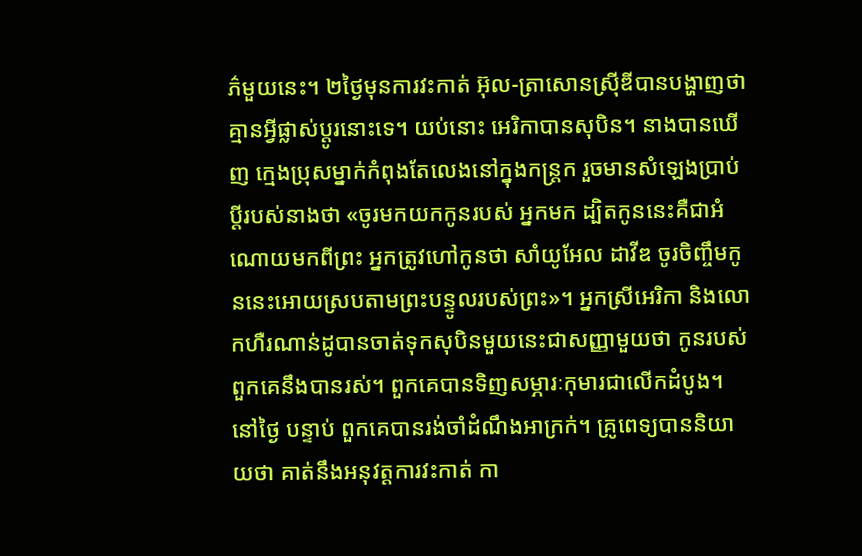ភ៌មួយនេះ។ ២ថ្ងៃមុនការវះកាត់ អ៊ុល-ត្រាសោនស្រ៊ីឌីបានបង្ហាញថា គ្មានអ្វីផ្លាស់ប្តូរនោះទេ។ យប់នោះ អេរិកាបានសុបិន។ នាងបានឃើញ ក្មេងប្រុសម្នាក់កំពុងតែលេងនៅក្នុងកន្ត្រក រួចមានសំឡេងប្រាប់ប្តីរបស់នាងថា «ចូរមកយកកូនរបស់ អ្នកមក ដ្បិតកូននេះគឺជាអំណោយមកពីព្រះ អ្នកត្រូវហៅកូនថា សាំយូអែល ដាវីឌ ចូរចិញ្ចឹមកូននេះអោយស្របតាមព្រះបន្ទូលរបស់ព្រះ»។ អ្នកស្រីអេរិកា និងលោកហឺរណាន់ដូបានចាត់ទុកសុបិនមួយនេះជាសញ្ញាមួយថា កូនរបស់ពួកគេនឹងបានរស់។ ពួកគេបានទិញសម្ភារៈកុមារជាលើកដំបូង។ នៅថ្ងៃ បន្ទាប់ ពួកគេបានរង់ចាំដំណឹងអាក្រក់។ គ្រូពេទ្យបាននិយាយថា គាត់នឹងអនុវត្តការវះកាត់ កា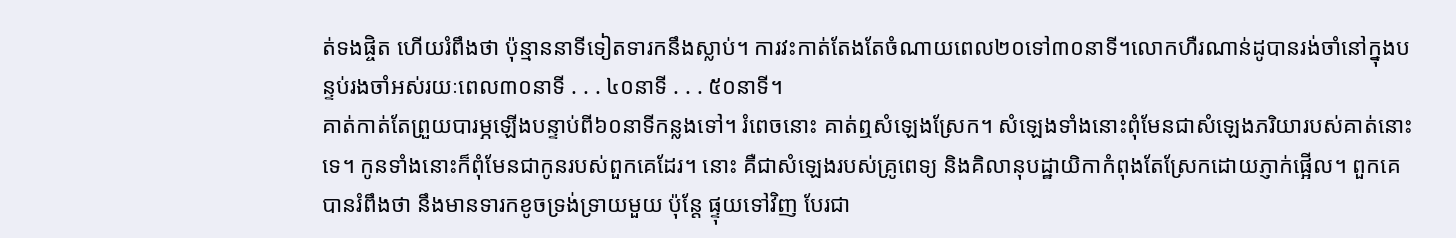ត់ទងផ្ចិត ហើយរំពឹងថា ប៉ុន្មាននាទីទៀតទារកនឹងស្លាប់។ ការវះកាត់តែងតែចំណាយពេល២០ទៅ៣០នាទី។លោកហឺរណាន់ដូបានរង់ចាំនៅក្នុងបន្ទប់រងចាំអស់រយៈពេល៣០នាទី . . . ៤០នាទី . . . ៥០នាទី។
គាត់កាត់តែព្រួយបារម្ភឡើងបន្ទាប់ពី៦០នាទីកន្លងទៅ។ រំពេចនោះ គាត់ឮសំឡេងស្រែក។ សំឡេងទាំងនោះពុំមែនជាសំឡេងភរិយារបស់គាត់នោះទេ។ កូនទាំងនោះក៏ពុំមែនជាកូនរបស់ពួកគេដែរ។ នោះ គឺជាសំឡេងរបស់គ្រូពេទ្យ និងគិលានុបដ្ឋាយិកាកំពុងតែស្រែកដោយភ្ញាក់ផ្អើល។ ពួកគេបានរំពឹងថា នឹងមានទារកខូចទ្រង់ទ្រាយមួយ ប៉ុន្តែ ផ្ទុយទៅវិញ បែរជា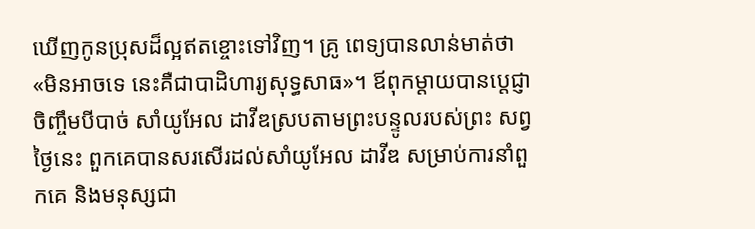ឃើញកូនប្រុសដ៏ល្អឥតខ្ចោះទៅវិញ។ គ្រូ ពេទ្យបានលាន់មាត់ថា «មិនអាចទេ នេះគឺជាបាដិហារ្យសុទ្ធសាធ»។ ឪពុកម្តាយបានប្តេជ្ញាចិញ្ចឹមបីបាច់ សាំយូអែល ដាវីឌស្របតាមព្រះបន្ទូលរបស់ព្រះ សព្វថ្ងៃនេះ ពួកគេបានសរសើរដល់សាំយូអែល ដាវីឌ សម្រាប់ការនាំពួកគេ និងមនុស្សជា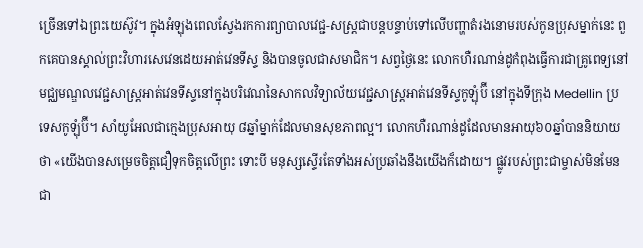ច្រើនទៅឯព្រះយេស៊ូវ។ ក្នុងអំឡុងពេលស្វែងរកការព្យាបាលវេជ្ជ-សស្រ្តជាបន្តបន្ទាប់ទៅលើបញ្ហាតំរងនោមរបស់កូនប្រុសម្នាក់នេះ ពួកគេបានស្គាល់ព្រះវិហារសេវេនដេយអាត់វេនទីស្ទ និងបានចូលជាសមាជិក។ សព្វថ្ងៃនេះ លោកហឺរណាន់ដូកំពុងធ្វើការជាគ្រូពេទ្យនៅ មជ្ឈមណ្ឌលវេជ្ជសាស្រ្តអាត់វេនទីស្ទនៅក្នុងបរិវេណនៃសាកលវិទ្យាល័យវេជ្ជសាស្ត្រអាត់វេនទីស្ទកូឡុំប៊ី នៅក្នុងទីក្រុង Medellin ប្រទេសកូឡុំប៊ី។ សាំយូអែលជាក្មេងប្រុសអាយុ ៨ឆ្នាំម្នាក់ដែលមានសុខភាពល្អ។ លោកហឺរណាន់ដូដែលមានអាយុ៦០ឆ្នាំបាននិយាយថា «យើងបានសម្រេចចិត្តជឿទុកចិត្តលើព្រះ ទោះបី មនុស្សស្ទើរតែទាំងអស់ប្រឆាំងនឹងយើងក៏ដោយ។ ផ្លូវរបស់ព្រះជាម្ចាស់មិនមែនជា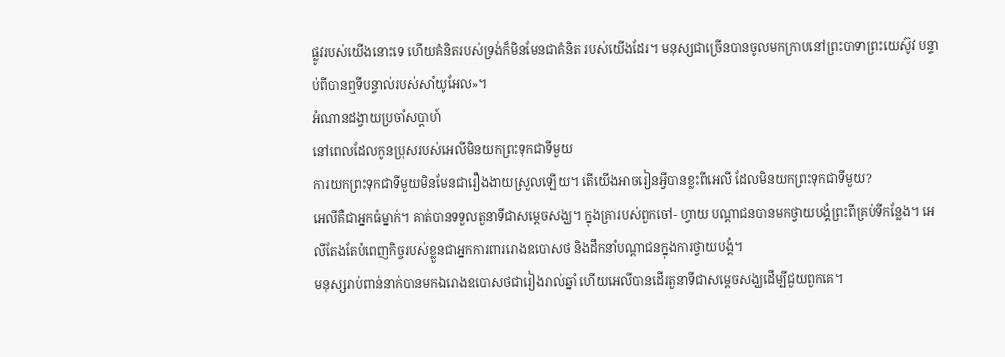ផ្លូវរបស់យើងនោះទេ ហើយគំនិតរបស់ទ្រង់ក៏មិនមែនជាគំនិត របស់យើងដែរ។ មនុស្សជាច្រើនបានចូលមកក្រាបនៅព្រះបាទាព្រះយេស៊ូវ បន្ទាប់ពីបានឮទីបន្ទាល់របស់សាំយូអែល»។
អំណានដង្វាយប្រចាំសប្តាហ៍
នៅពេលដែលកូនប្រុសរបស់អេលីមិនយកព្រះទុកជាទីមួយ
ការយកព្រះទុកជាទីមួយមិនមែនជារឿងងាយស្រួលឡើយ។ តើយើងអាចរៀនអ្វីបានខ្លះពីអេលី ដែលមិនយកព្រះទុកជាទីមួយ?
អេលីគឺជាអ្នកធំម្នាក់។ គាត់បានទទួលតួនាទីជាសម្តេចសង្ឃ។ ក្នុងគ្រារបស់ពួកចៅ- ហ្វាយ បណ្តាជនបានមកថ្វាយបង្គំព្រះពីគ្រប់ទីកន្លែង។ អេលីតែងតែបំពេញកិច្ចរបស់ខ្លួនជាអ្នកការពាររោងឧបោសថ និងដឹកនាំបណ្តាជនក្នុងការថ្វាយបង្គំ។
មនុស្សរាប់ពាន់នាក់បានមកឯរោងឧបោសថជារៀងរាល់ឆ្នាំ ហើយអេលីបានដើរតួនាទីជាសម្តេចសង្ឃដើម្បីជួយពួកគេ។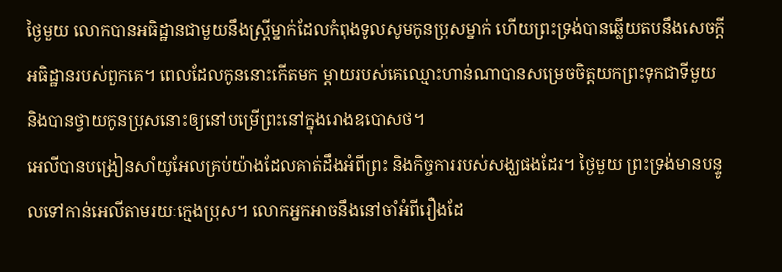ថ្ងៃមួយ លោកបានអធិដ្ឋានជាមួយនឹងស្ត្រីម្នាក់ដែលកំពុងទូលសូមកូនប្រុសម្នាក់ ហើយព្រះទ្រង់បានឆ្លើយតបនឹងសេចក្តីអធិដ្ឋានរបស់ពួកគេ។ ពេលដែលកូននោះកើតមក ម្តាយរបស់គេឈ្មោះហាន់ណាបានសម្រេចចិត្តយកព្រះទុកជាទីមួយ និងបានថ្វាយកូនប្រុសនោះឲ្យនៅបម្រើព្រះនៅក្នុងរោងឧបោសថ។
អេលីបានបង្រៀនសាំយូអែលគ្រប់យ៉ាងដែលគាត់ដឹងអំពីព្រះ និងកិច្ចការរបស់សង្ឃផងដែរ។ ថ្ងៃមួយ ព្រះទ្រង់មានបន្ទូលទៅកាន់អេលីតាមរយៈក្មេងប្រុស។ លោកអ្នកអាចនឹងនៅចាំអំពីរឿងដែ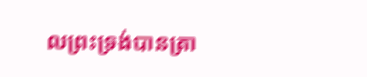លព្រះទ្រង់បានត្រា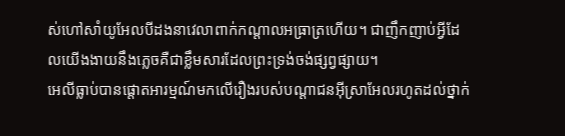ស់ហៅសាំយូអែលបីដងនាវេលាពាក់កណ្តាលអធ្រាត្រហើយ។ ជាញឹកញាប់អ្វីដែលយើងងាយនឹងភ្លេចគឺជាខ្លឹមសារដែលព្រះទ្រង់ចង់ផ្សព្វផ្សាយ។
អេលីធ្លាប់បានផ្តោតអារម្មណ៍មកលើរឿងរបស់បណ្តាជនអ៊ីស្រាអែលរហូតដល់ថ្នាក់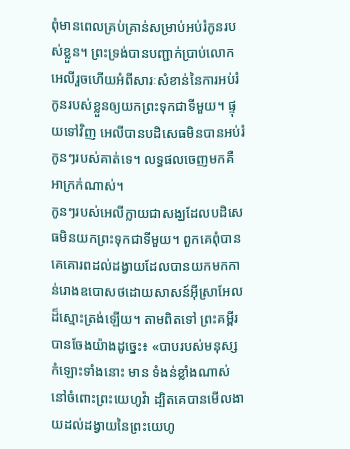ពុំមានពេលគ្រប់គ្រាន់សម្រាប់អប់រំកូនរបស់ខ្លួន។ ព្រះទ្រង់បានបញ្ជាក់ប្រាប់លោកអេលីរួចហើយអំពីសារៈសំខាន់នៃការអប់រំកូនរបស់ខ្លួនឲ្យយកព្រះទុកជាទីមួយ។ ផ្ទុយទៅវិញ អេលីបានបដិសេធមិនបានអប់រំកូនៗរបស់គាត់ទេ។ លទ្ធផលចេញមកគឺអាក្រក់ណាស់។
កូនៗរបស់អេលីក្លាយជាសង្ឃដែលបដិសេធមិនយកព្រះទុកជាទីមួយ។ ពួកគេពុំបានគេគោរពដល់ដង្វាយដែលបានយកមកកាន់រោងឧបោសថដោយសាសន៍អ៊ីស្រាអែលដ៏ស្មោះត្រង់ឡើយ។ តាមពិតទៅ ព្រះគម្ពីរបានចែងយ៉ាងដូច្នេះ៖ «បាបរបស់មនុស្សកំឡោះទាំងនោះ មាន ទំងន់ខ្លាំងណាស់នៅចំពោះព្រះយេហូវ៉ា ដ្បិតគេបានមើលងាយដល់ដង្វាយនៃព្រះយេហូ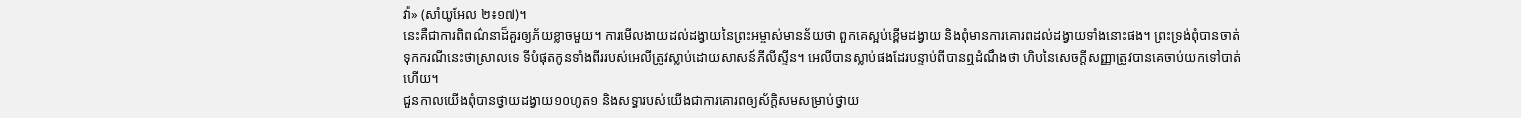វ៉ា» (សាំយូអែល ២៖១៧)។
នេះគឺជាការពិពណ៌នាដ៏គួរឲ្យភ័យខ្លាចមួយ។ ការមើលងាយដល់ដង្វាយនៃព្រះអម្ចាស់មានន័យថា ពួកគេស្អប់ខ្ពើមដង្វាយ និងពុំមានការគោរពដល់ដង្វាយទាំងនោះផង។ ព្រះទ្រង់ពុំបានចាត់ទុកករណីនេះថាស្រាលទេ ទីបំផុតកូនទាំងពីររបស់អេលីត្រូវស្លាប់ដោយសាសន៍ភីលីស្ទីន។ អេលីបានស្លាប់ផងដែរបន្ទាប់ពីបានឮដំណឹងថា ហិបនៃសេចក្តីសញ្ញាត្រូវបានគេចាប់យកទៅបាត់ហើយ។
ជួនកាលយើងពុំបានថ្វាយដង្វាយ១០ហូត១ និងសទ្ធារបស់យើងជាការគោរពឲ្យស័ក្តិសមសម្រាប់ថ្វាយ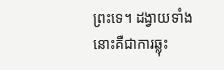ព្រះទេ។ ដង្វាយទាំងនោះគឺជាការឆ្លុះ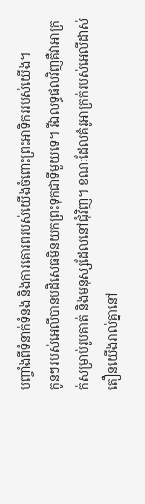បញ្ចាំងពីទំនាក់ទំនង និងការគោរពរបស់យើងចំពោះព្រះអាទិកររបស់យើង។
កូនៗរបស់អេលីបានបដិសេធមិនយកព្រះទុកជាទីមួយទេ។ រីឯលទ្ធផលវិញគឺវាអាក្រក់សម្រាប់រូបគាត់ និងមនុស្សដែលនៅជុំវិញ។ ខណៈដែលគំរូអាក្រក់របស់អេលីដាស់តឿនយើងរាល់គ្នានៅ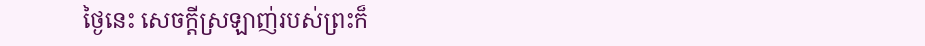ថ្ងៃនេះ សេចក្តីស្រឡាញ់របស់ព្រះក៏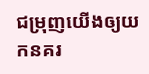ជម្រុញយើងឲ្យយកនគរ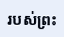របស់ព្រះ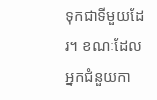ទុកជាទីមួយដែរ។ ខណៈដែលអ្នកជំនួយកា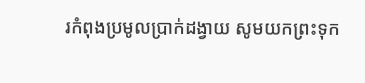រកំពុងប្រមូលប្រាក់ដង្វាយ សូមយកព្រះទុក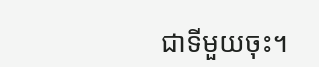ជាទីមួយចុះ។